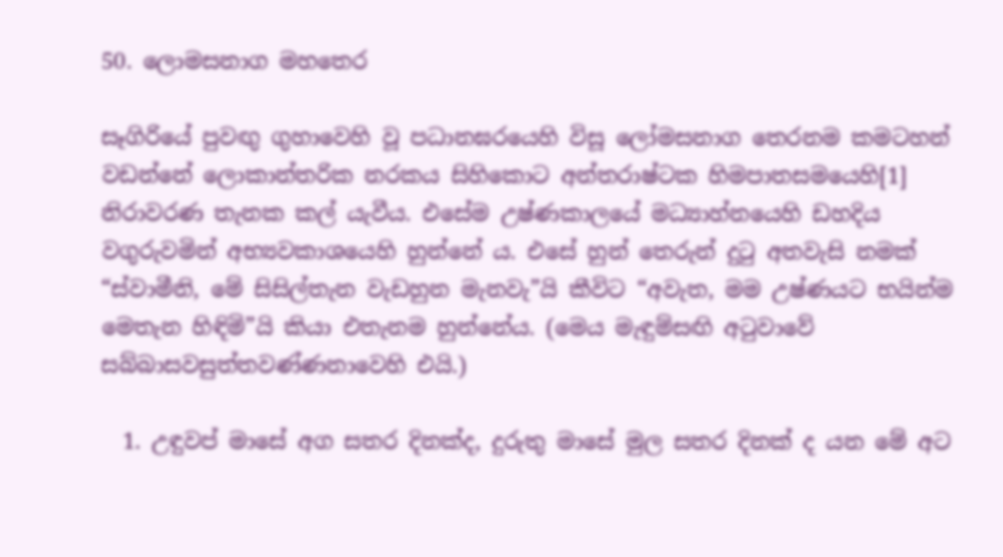50. ලොමසනාග මහතෙර

සෑගිරියේ පුවඟු ගුහාවෙහි වූ පධානඝරයෙහි විසූ ලෝමසනාග තෙරනම කමටහන් වඩන්නේ ලොකාන්තරික නරකය සිහිකොට අන්තරාෂ්ටක හිමපාතසමයෙහි[1] නිරාවරණ තැනක කල් යැවීය. එසේම උෂ්ණකාලයේ මධ්‍යාහ්නයෙහි ඩහදිය වගුරුවමින් අභ්‍යවකාශයෙහි හුන්නේ ය. එසේ හුන් තෙරුන් දුටු අතවැසි නමක් “ස්වාමීනි, මේ සිසිල්තැන වැඩහුන මැනවැ”යි කීවිට “අවැත, මම උෂ්ණයට භයින්ම මෙතැන හිඳිමි”යි කියා එතැනම හුන්නේය. (මෙය මැඳුම්සඟි අටුවාවේ සබ්බාසවසුත්තවණ්ණනාවෙහි එයි.)

  1. උඳුවප් මාසේ අග සතර දිනක්ද, දුරුතු මාසේ මුල සතර දිනක් ද යන මේ අට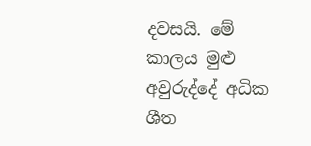දවසයි. මේ කාලය මුළු අවුරුද්දේ අධික ශීත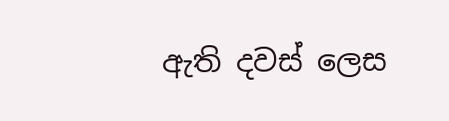ඇති දවස් ලෙස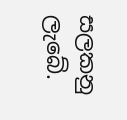සලකනු ලැබේ.